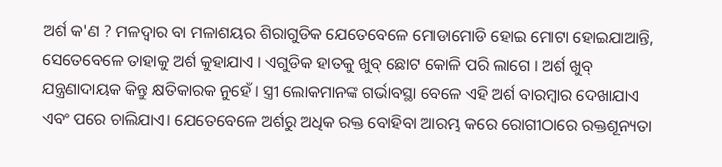ଅର୍ଶ କ'ଣ ? ମଳଦ୍ଵାର ବା ମଳାଶୟର ଶିରାଗୁଡିକ ଯେତେବେଳେ ମୋଡାମୋଡି ହୋଇ ମୋଟା ହୋଇଯାଆନ୍ତି, ସେତେବେଳେ ତାହାକୁ ଅର୍ଶ କୁହାଯାଏ । ଏଗୁଡିକ ହାତକୁ ଖୁବ୍ ଛୋଟ କୋଳି ପରି ଲାଗେ । ଅର୍ଶ ଖୁବ୍ ଯନ୍ତ୍ରଣାଦାୟକ କିନ୍ତୁ କ୍ଷତିକାରକ ନୁହେଁ । ସ୍ତ୍ରୀ ଲୋକମାନଙ୍କ ଗର୍ଭାବସ୍ଥା ବେଳେ ଏହି ଅର୍ଶ ବାରମ୍ବାର ଦେଖାଯାଏ ଏବଂ ପରେ ଚାଲିଯାଏ। ଯେତେବେଳେ ଅର୍ଶରୁ ଅଧିକ ରକ୍ତ ବୋହିବା ଆରମ୍ଭ କରେ ରୋଗୀଠାରେ ରକ୍ତଶୂନ୍ୟତା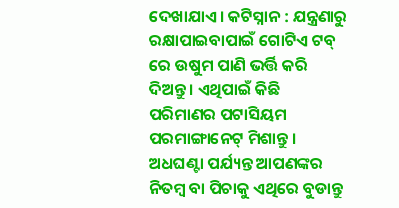ଦେଖାଯାଏ। କଟିସ୍ନାନ : ଯନ୍ତ୍ରଣାରୁ ରକ୍ଷାପାଇବାପାଇଁ ଗୋଟିଏ ଟବ୍ ରେ ଉଷୁମ ପାଣି ଭର୍ତ୍ତି କରି ଦିଅନ୍ତୁ । ଏଥିପାଇଁ କିଛି ପରିମାଣର ପଟାସିୟମ ପରମାଙ୍ଗାନେଟ୍ ମିଶାନ୍ତୁ । ଅଧଘଣ୍ଟା ପର୍ଯ୍ୟନ୍ତ ଆପଣଙ୍କର ନିତମ୍ବ ବା ପିଚାକୁ ଏଥିରେ ବୁଡାନ୍ତୁ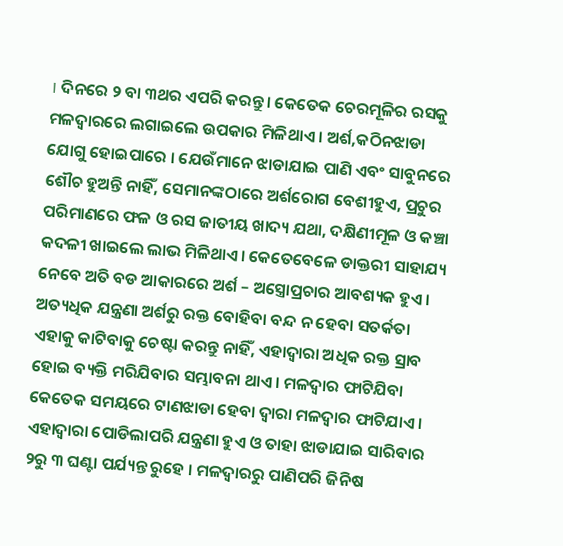। ଦିନରେ ୨ ବା ୩ଥର ଏପରି କରନ୍ତୁ । କେତେକ ଚେରମୂଳିର ରସକୁ ମଳଦ୍ଵାରରେ ଲଗାଇଲେ ଉପକାର ମିଳିଥାଏ । ଅର୍ଶ,କଠିନଝାଡା ଯୋଗୁ ହୋଇପାରେ । ଯେଉଁମାନେ ଝାଡାଯାଇ ପାଣି ଏବଂ ସାବୁନରେ ଶୌଚ ହୁଅନ୍ତି ନାହିଁ, ସେମାନଙ୍କଠାରେ ଅର୍ଶରୋଗ ବେଶୀହୁଏ, ପ୍ରଚୁର ପରିମାଣରେ ଫଳ ଓ ରସ ଜାତୀୟ ଖାଦ୍ୟ ଯଥା, ଦକ୍ଷିଣୀମୂଳ ଓ କଞ୍ଚା କଦଳୀ ଖାଇଲେ ଲାଭ ମିଳିଥାଏ। କେତେବେଳେ ଡାକ୍ତରୀ ସାହାଯ୍ୟ ନେବେ ଅତି ବଡ ଆକାରରେ ଅର୍ଶ – ଅସ୍ତ୍ରୋପ୍ରଚାର ଆବଶ୍ୟକ ହୁଏ। ଅତ୍ୟଧିକ ଯନ୍ତ୍ରଣା ଅର୍ଶରୁ ରକ୍ତ ବୋହିବା ବନ୍ଦ ନ ହେବା ସତର୍କତା ଏହାକୁ କାଟିବାକୁ ଚେଷ୍ଟା କରନ୍ତୁ ନାହିଁ, ଏହାଦ୍ଵାରା ଅଧିକ ରକ୍ତ ସ୍ରାବ ହୋଇ ବ୍ୟକ୍ତି ମରିଯିବାର ସମ୍ଭାବନା ଥାଏ । ମଳଦ୍ଵାର ଫାଟିଯିବା କେତେକ ସମୟରେ ଟାଣଝାଡା ହେବା ଦ୍ଵାରା ମଳଦ୍ଵାର ଫାଟିଯାଏ । ଏହାଦ୍ଵାରା ପୋଡିଲାପରି ଯନ୍ତ୍ରଣା ହୁଏ ଓ ତାହା ଝାଡାଯାଇ ସାରିବାର ୨ରୁ ୩ ଘଣ୍ଟା ପର୍ଯ୍ୟନ୍ତ ରୁହେ । ମଳଦ୍ଵାରରୁ ପାଣିପରି ଜିନିଷ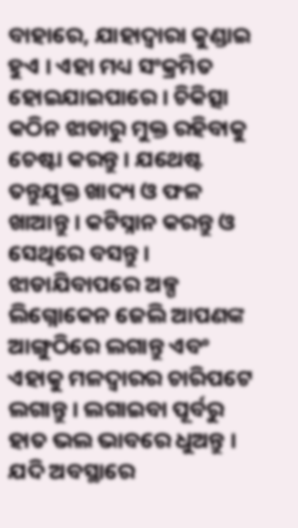ବାହାରେ, ଯାହାଦ୍ଵାରା କୁଣ୍ଡାଇ ହୁଏ । ଏହା ମଧ୍ୟ ସଂକ୍ରମିତ ହୋଇଯାଇପାରେ । ଚିକିତ୍ସା କଠିନ ଝାଡାରୁ ମୁକ୍ତ ରହିବାକୁ ଚେଷ୍ଟା କରନ୍ତୁ । ଯଥେଷ୍ଟ ତନ୍ତୁଯୁକ୍ତ ଖାଦ୍ୟ ଓ ଫଳ ଖାଆନ୍ତୁ । କଟିସ୍ନାନ କରନ୍ତୁ ଓ ସେଥିରେ ବସନ୍ତୁ । ଝାଡାଯିବାପରେ ଅଳ୍ପ ଲିଗ୍ନୋକେନ ଜେଲି ଆପଣଙ୍କ ଆଙ୍ଗୁଠିରେ ଲଗାନ୍ତୁ ଏବଂ ଏହାକୁ ମଳଦ୍ଵାରର ଚାରିପଟେ ଲଗାନ୍ତୁ । ଲଗାଇବା ପୂର୍ବରୁ ହାତ ଭଲ ଭାବରେ ଧୁଅନ୍ତୁ । ଯଦି ଅବସ୍ଥାରେ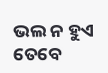ଭଲ ନ ହୁଏ ତେବେ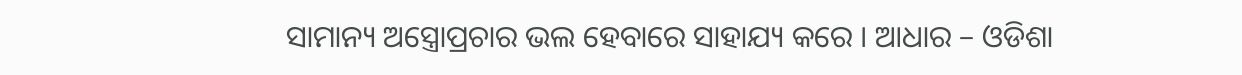ସାମାନ୍ୟ ଅସ୍ତ୍ରୋପ୍ରଚାର ଭଲ ହେବାରେ ସାହାଯ୍ୟ କରେ । ଆଧାର – ଓଡିଶା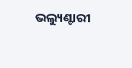ଭଲ୍ୟୁଣ୍ଟାରୀ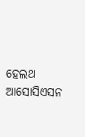ହେଲଥ ଆସୋସିଏସନ